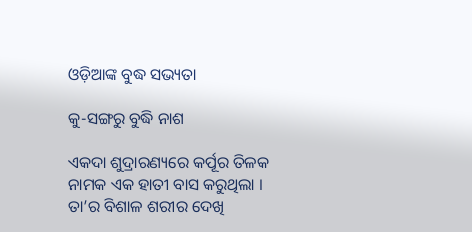ଓଡ଼ିଆଙ୍କ ବୁଦ୍ଧ ସଭ୍ୟତା

କୁ-ସଙ୍ଗରୁ ବୁଦ୍ଧି ନାଶ

ଏକଦା ଶୁଦ୍ରାରଣ୍ୟରେ କର୍ପୂର ତିଳକ ନାମକ ଏକ ହାତୀ ବାସ କରୁଥିଲା । ତା’ର ବିଶାଳ ଶରୀର ଦେଖି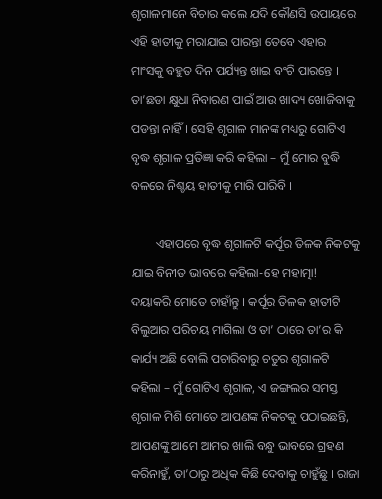ଶୃଗାଳମାନେ ବିଚାର କଲେ ଯଦି କୌଣସି ଉପାୟରେ ଏହି ହାତୀକୁ ମରାଯାଇ ପାରନ୍ତା ତେବେ ଏହାର ମାଂସକୁ ବହୁତ ଦିନ ପର୍ଯ୍ୟନ୍ତ ଖାଇ ବଂଚି ପାରନ୍ତେ । ତା’ଛଡା କ୍ଷୁଧା ନିବାରଣ ପାଇଁ ଆଉ ଖାଦ୍ୟ ଖୋଜିବାକୁ ପଡନ୍ତା ନାହିଁ । ସେହି ଶୃଗାଳ ମାନଙ୍କ ମଧ୍ୟରୁ ଗୋଟିଏ ବୃଦ୍ଧ ଶୃଗାଳ ପ୍ରତିଜ୍ଞା କରି କହିଲା – ମୁଁ ମୋର ବୁଦ୍ଧି ବଳରେ ନିଶ୍ଚୟ ହାତୀକୁ ମାରି ପାରିବି ।

        ଏହାପରେ ବୃଦ୍ଧ ଶୃଗାଳଟି କର୍ପୂର ତିଳକ ନିକଟକୁ ଯାଇ ବିନୀତ ଭାବରେ କହିଲା-ହେ ମହାତ୍ମା! ଦୟାକରି ମୋତେ ଚାହାଁନ୍ତୁ । କର୍ପୂର ତିଳକ ହାତୀଟି ବିଲୁଆର ପରିଚୟ ମାଗିଲା ଓ ତା’ ଠାରେ ତା’ର କି କାର୍ଯ୍ୟ ଅଛି ବୋଲି ପଚାରିବାରୁ ଚତୁର ଶୃଗାଳଟି କହିଲା – ମୁଁ ଗୋଟିଏ ଶୃଗାଳ, ଏ ଜଙ୍ଗଲର ସମସ୍ତ ଶୃଗାଳ ମିଶି ମୋତେ ଆପଣଙ୍କ ନିକଟକୁ ପଠାଇଛନ୍ତି, ଆପଣଙ୍କୁ ଆମେ ଆମର ଖାଲି ବନ୍ଧୁ ଭାବରେ ଗ୍ରହଣ କରିନାହୁଁ, ତା’ଠାରୁ ଅଧିକ କିଛି ଦେବାକୁ ଚାହୁଁଛୁ । ରାଜା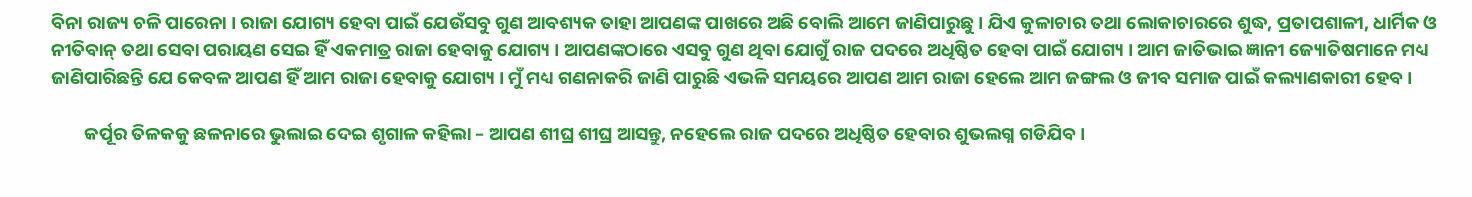ବିନା ରାଜ୍ୟ ଚଳି ପାରେନା । ରାଜା ଯୋଗ୍ୟ ହେବା ପାଇଁ ଯେଉଁସବୁ ଗୁଣ ଆବଶ୍ୟକ ତାହା ଆପଣଙ୍କ ପାଖରେ ଅଛି ବୋଲି ଆମେ ଜାଣିପାରୁଛୁ । ଯିଏ କୁଳାଚାର ତଥା ଲୋକାଚାରରେ ଶୁଦ୍ଧ, ପ୍ରତାପଶାଳୀ, ଧାର୍ମିକ ଓ ନୀତିବାନ୍ ତଥା ସେବା ପରାୟଣ ସେଇ ହିଁ ଏକମାତ୍ର ରାଜା ହେବାକୁ ଯୋଗ୍ୟ । ଆପଣଙ୍କଠାରେ ଏସବୁ ଗୁଣ ଥିବା ଯୋଗୁଁ ରାଜ ପଦରେ ଅଧିଷ୍ଠିତ ହେବା ପାଇଁ ଯୋଗ୍ୟ । ଆମ ଜାତିଭାଇ ଜ୍ଞାନୀ ଜ୍ୟୋତିଷମାନେ ମଧ୍ୟ ଜାଣିପାରିଛନ୍ତି ଯେ କେବଳ ଆପଣ ହିଁ ଆମ ରାଜା ହେବାକୁ ଯୋଗ୍ୟ । ମୁଁ ମଧ୍ୟ ଗଣନାକରି ଜାଣି ପାରୁଛି ଏଭଳି ସମୟରେ ଆପଣ ଆମ ରାଜା ହେଲେ ଆମ ଜଙ୍ଗଲ ଓ ଜୀବ ସମାଜ ପାଇଁ କଲ୍ୟାଣକାରୀ ହେବ ।

        କର୍ପୂର ତିଳକକୁ ଛଳନାରେ ଭୁଲାଇ ଦେଇ ଶୃଗାଳ କହିଲା – ଆପଣ ଶୀଘ୍ର ଶୀଘ୍ର ଆସନ୍ତୁ, ନହେଲେ ରାଜ ପଦରେ ଅଧିଷ୍ଠିତ ହେବାର ଶୁଭଲଗ୍ନ ଗଡିଯିବ ।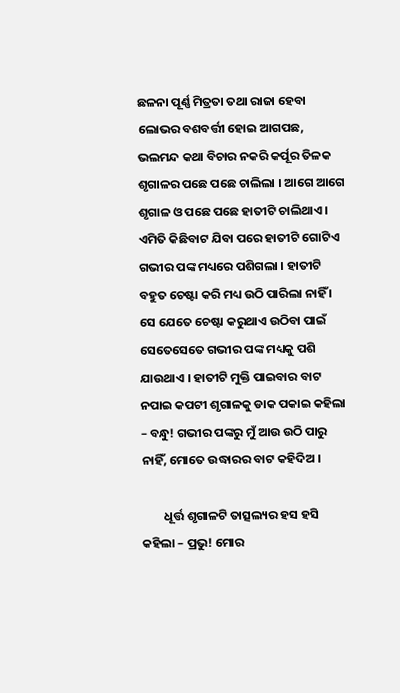ଛଳନା ପୂର୍ଣ୍ଣ ମିତ୍ରତା ତଥା ରାଜା ହେବା ଲୋଭର ବଶବର୍ତ୍ତୀ ହୋଇ ଆଗପଛ, ଭଲମନ୍ଦ କଥା ବିଚାର ନକରି କର୍ପୂର ତିଳକ ଶୃଗାଳର ପଛେ ପଛେ ଚାଲିଲା । ଆଗେ ଆଗେ ଶୃଗାଳ ଓ ପଛେ ପଛେ ହାତୀଟି ଚାଲିଥାଏ । ଏମିତି କିଛିବାଟ ଯିବା ପରେ ହାତୀଟି ଗୋଟିଏ ଗଭୀର ପଙ୍କ ମଧ୍ୟରେ ପଶିଗଲା । ହାତୀଟି ବହୁତ ଚେଷ୍ଟା କରି ମଧ୍ୟ ଉଠି ପାରିଲା ନାହିଁ । ସେ ଯେତେ ଚେଷ୍ଟା କରୁଥାଏ ଉଠିବା ପାଇଁ ସେତେସେତେ ଗଭୀର ପଙ୍କ ମଧ୍ୟକୁ ପଶି ଯାଉଥାଏ । ହାତୀଟି ମୁକ୍ତି ପାଇବାର ବାଟ ନପାଇ କପଟୀ ଶୃଗାଳକୁ ଡାକ ପକାଇ କହିଲା – ବନ୍ଧୁ! ଗଭୀର ପଙ୍କରୁ ମୁଁ ଆଉ ଉଠି ପାରୁ ନାହିଁ, ମୋତେ ଉଦ୍ଧାରର ବାଟ କହିଦିଅ ।

        ଧୂର୍ତ୍ତ ଶୃଗାଳଟି ତାତ୍ସଲ୍ୟର ହସ ହସି କହିଲା – ପ୍ରଭୁ! ମୋର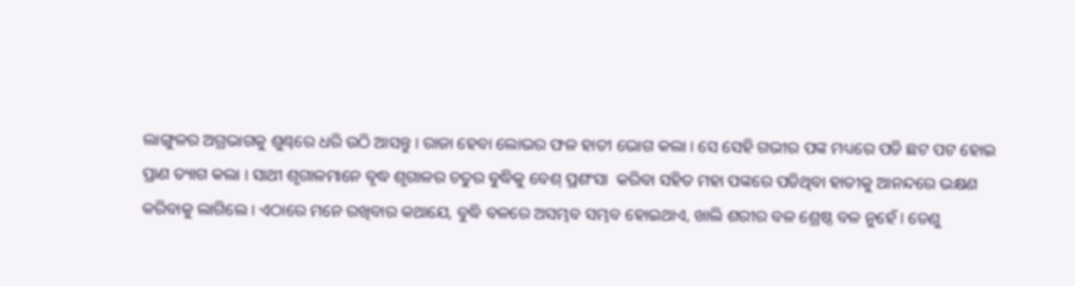ଲାଙ୍ଗୁଳର ଅଗ୍ରଭାଗକୁ ଶୁଣ୍ଢରେ ଧରି ଉଠି ଆସନ୍ତୁ । ରାଜା ହେବା ଲୋଭର ଫଳ ହାତୀ ଭୋଗ କଲା । ସେ ସେହି ଗଭୀର ପଙ୍କ ମଧ୍ୟରେ ପଡି ଛଟ ପଟ ହୋଇ ପ୍ରାଣ ତ୍ୟାଗ କଲା । ସାଥୀ ଶୃଗାଳମାନେ ବୃଦ୍ଧ ଶୃଗାଳର ଚତୁର ବୁଦ୍ଧିକୁ ବେଶ୍ ପ୍ରଶଂସା  କରିବା ସହିତ ମହା ପଙ୍କରେ ପଡିଥିବା ହାତୀକୁ ଆନନ୍ଦରେ ଭକ୍ଷଣ କରିବାକୁ ଲାଗିଲେ । ଏଠାରେ ମନେ ରଖିବାର କଥାଯେ, ବୁଦ୍ଧି ବଳରେ ଅସମ୍ଭବ ସମ୍ଭବ ହୋଇଥାଏ, ଖାଲି ଶରୀର ବଳ ଶ୍ରେଷ୍ଠ ବଳ ନୁହେଁ । ତେଣୁ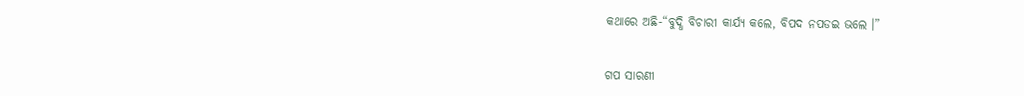କଥାରେ ଅଛି-“ବୁଦ୍ଧି ବିଚାରୀ କାର୍ଯ୍ୟ କଲେ, ବିପଦ ନପଡଇ ଭଲେ ।”


ଗପ ସାରଣୀ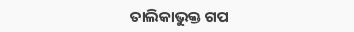ତାଲିକାଭୁକ୍ତ ଗପ